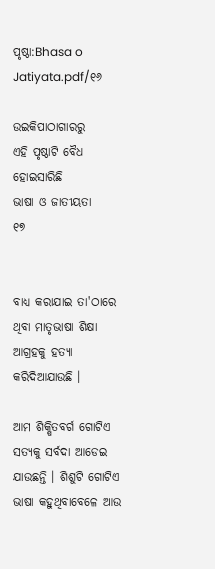ପୃଷ୍ଠା:Bhasa o Jatiyata.pdf/୧୬

ଉଇକିପାଠାଗାର‌ରୁ
ଏହି ପୃଷ୍ଠାଟି ବୈଧ ହୋଇସାରିଛି
ଭାଷା ଓ ଜାତୀୟତା
୧୭


ବାଧ୍ୟ କରାଯାଇ ତା'ଠାରେ ଥିବା ମାତୃଭାଷା ଶିକ୍ଷା ଆଗ୍ରହକୁ ହତ୍ୟା କରିଦିଆଯାଉଛି ।

ଆମ ଶିକ୍ଷିତବର୍ଗ ଗୋଟିଏ ସତ୍ୟକୁ ସର୍ବଦା ଆଡେଇ ଯାଉଛନ୍ତି । ଶିଶୁଟି ଗୋଟିଏ ଭାଷା କହୁଥିବାବେଳେ ଆଉ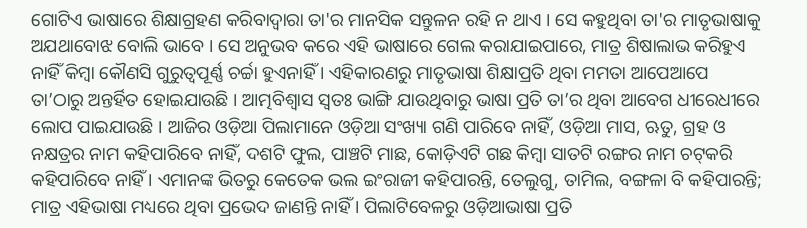ଗୋଟିଏ ଭାଷାରେ ଶିକ୍ଷାଗ୍ରହଣ କରିବାଦ୍ୱାରା ତା'ର ମାନସିକ ସନ୍ତୁଳନ ରହି ନ ଥାଏ । ସେ କହୁଥିବା ତା'ର ମାତୃଭାଷାକୁ ଅଯଥାବୋଝ ବୋଲି ଭାବେ । ସେ ଅନୁଭବ କରେ ଏହି ଭାଷାରେ ଗେଲ କରାଯାଇପାରେ, ମାତ୍ର ଶିଷାଲାଭ କରିହୁଏ ନାହିଁ କିମ୍ବା କୌଣସି ଗୁରୁତ୍ୱପୂର୍ଣ୍ଣ ଚର୍ଚ୍ଚା ହୁଏନାହିଁ । ଏହିକାରଣରୁ ମାତୃଭାଷା ଶିକ୍ଷାପ୍ରତି ଥିବା ମମତା ଆପେଆପେ ତା’ଠାରୁ ଅନ୍ତର୍ହିତ ହୋଇଯାଉଛି । ଆତ୍ମବିଶ୍ୱାସ ସ୍ୱତଃ ଭାଙ୍ଗି ଯାଉଥିବାରୁ ଭାଷା ପ୍ରତି ତା’ର ଥିବା ଆବେଗ ଧୀରେଧୀରେ ଲୋପ ପାଇଯାଉଛି । ଆଜିର ଓଡ଼ିଆ ପିଲାମାନେ ଓଡ଼ିଆ ସଂଖ୍ୟା ଗଣି ପାରିବେ ନାହିଁ, ଓଡ଼ିଆ ମାସ, ଋତୁ, ଗ୍ରହ ଓ ନକ୍ଷତ୍ରର ନାମ କହିପାରିବେ ନାହିଁ, ଦଶଟି ଫୁଲ, ପାଞ୍ଚଟି ମାଛ, କୋଡ଼ିଏଟି ଗଛ କିମ୍ବା ସାତଟି ରଙ୍ଗର ନାମ ଚଟ୍‌କରି କହିପାରିବେ ନାହିଁ । ଏମାନଙ୍କ ଭିତରୁ କେତେକ ଭଲ ଇଂରାଜୀ କହିପାରନ୍ତି, ତେଲୁଗୁ, ତାମିଲ, ବଙ୍ଗଳା ବି କହିପାରନ୍ତି; ମାତ୍ର ଏହିଭାଷା ମଧ୍ୟରେ ଥିବା ପ୍ରଭେଦ ଜାଣନ୍ତି ନାହିଁ । ପିଲାଟିବେଳରୁ ଓଡ଼ିଆଭାଷା ପ୍ରତି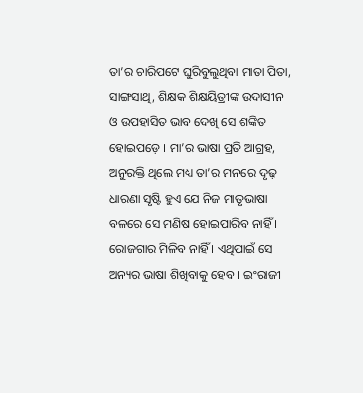ତା’ର ଚାରିପଟେ ଘୁରିବୁଲୁଥିବା ମାତା ପିତା, ସାଙ୍ଗସାଥି, ଶିକ୍ଷକ ଶିକ୍ଷୟିତ୍ରୀଙ୍କ ଉଦାସୀନ ଓ ଉପହାସିତ ଭାବ ଦେଖି ସେ ଶଙ୍କିତ ହୋଇପଡ଼େ । ମା’ର ଭାଷା ପ୍ରତି ଆଗ୍ରହ, ଅନୁରକ୍ତି ଥିଲେ ମଧ୍ୟ ତା’ର ମନରେ ଦୃଢ଼ ଧାରଣା ସୃଷ୍ଟି ହୁଏ ଯେ ନିଜ ମାତୃଭାଷା ବଳରେ ସେ ମଣିଷ ହୋଇପାରିବ ନାହିଁ । ରୋଜଗାର ମିଳିବ ନାହିଁ । ଏଥିପାଇଁ ସେ ଅନ୍ୟର ଭାଷା ଶିଖିବାକୁ ହେବ । ଇଂରାଜୀ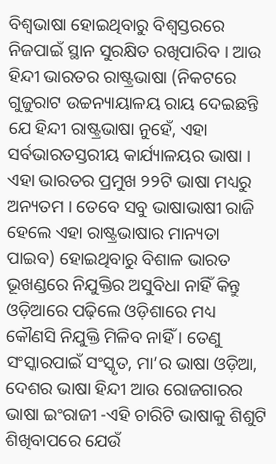ବିଶ୍ୱଭାଷା ହୋଇଥିବାରୁ ବିଶ୍ୱସ୍ତରରେ ନିଜପାଇଁ ସ୍ଥାନ ସୁରକ୍ଷିତ ରଖିପାରିବ । ଆଉ ହିନ୍ଦୀ ଭାରତର ରାଷ୍ଟ୍ରଭାଷା (ନିକଟରେ ଗୁଜୁରାଟ ଉଚ୍ଚନ୍ୟାୟାଳୟ ରାୟ ଦେଇଛନ୍ତି ଯେ ହିନ୍ଦୀ ରାଷ୍ଟ୍ରଭାଷା ନୁହେଁ, ଏହା ସର୍ବଭାରତସ୍ତରୀୟ କାର୍ଯ୍ୟାଳୟର ଭାଷା । ଏହା ଭାରତର ପ୍ରମୁଖ ୨୨ଟି ଭାଷା ମଧ୍ୟରୁ ଅନ୍ୟତମ । ତେବେ ସବୁ ଭାଷାଭାଷୀ ରାଜି ହେଲେ ଏହା ରାଷ୍ଟ୍ରଭାଷାର ମାନ୍ୟତା ପାଇବ) ହୋଇଥିବାରୁ ବିଶାଳ ଭାରତ ଭୂଖଣ୍ଡରେ ନିଯୁକ୍ତିର ଅସୁବିଧା ନାହିଁ କିନ୍ତୁ ଓଡ଼ିଆରେ ପଢ଼ିଲେ ଓଡ଼ିଶାରେ ମଧ୍ୟ କୌଣସି ନିଯୁକ୍ତି ମିଳିବ ନାହିଁ । ତେଣୁ ସଂସ୍କାରପାଇଁ ସଂସ୍କୃତ, ମା’ର ଭାଷା ଓଡ଼ିଆ, ଦେଶର ଭାଷା ହିନ୍ଦୀ ଆଉ ରୋଜଗାରର ଭାଷା ଇଂରାଜୀ -ଏହି ଚାରିଟି ଭାଷାକୁ ଶିଶୁଟି ଶିଖିବାପରେ ଯେଉଁ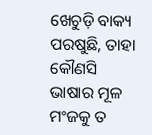ଖେଚୁଡ଼ି ବାକ୍ୟ ପରଷୁଛି, ତାହା କୌଣସି ଭାଷାର ମୂଳ ମଂଜକୁ ତ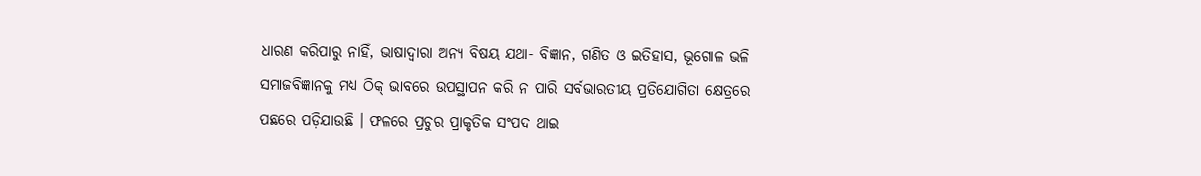ଧାରଣ କରିପାରୁ ନାହିଁ, ଭାଷାଦ୍ୱାରା ଅନ୍ୟ ବିଷୟ ଯଥା- ବିଜ୍ଞାନ, ଗଣିତ ଓ ଇତିହାସ, ଭୂଗୋଳ ଭଳି ସମାଜବିଜ୍ଞାନକୁ ମଧ୍ୟ ଠିକ୍ ଭାବରେ ଉପସ୍ଥାପନ କରି ନ ପାରି ସର୍ବଭାରତୀୟ ପ୍ରତିଯୋଗିତା କ୍ଷେତ୍ରରେ ପଛରେ ପଡ଼ିଯାଉଛି । ଫଳରେ ପ୍ରଚୁର ପ୍ରାକୃତିକ ସଂପଦ ଥାଇ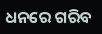ଧନରେ ଗରିବ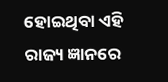ହୋଇଥିବା ଏହି ରାଜ୍ୟ ଜ୍ଞାନରେ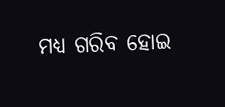ମଧ୍ୟ ଗରିବ ହୋଇ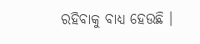ରହିବାକୁ ବାଧ୍ୟ ହେଉଛି ।